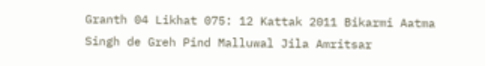Granth 04 Likhat 075: 12 Kattak 2011 Bikarmi Aatma Singh de Greh Pind Malluwal Jila Amritsar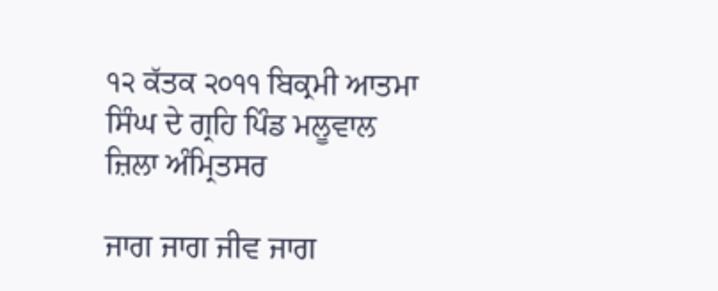੧੨ ਕੱਤਕ ੨੦੧੧ ਬਿਕ੍ਰਮੀ ਆਤਮਾ ਸਿੰਘ ਦੇ ਗ੍ਰਹਿ ਪਿੰਡ ਮਲੂਵਾਲ ਜ਼ਿਲਾ ਅੰਮ੍ਰਿਤਸਰ

ਜਾਗ ਜਾਗ ਜੀਵ ਜਾਗ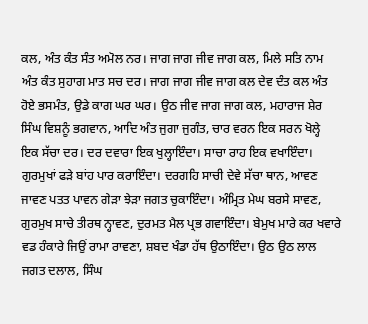ਕਲ, ਅੰਤ ਕੰਤ ਸੰਤ ਅਮੋਲ ਨਰ। ਜਾਗ ਜਾਗ ਜੀਵ ਜਾਗ ਕਲ, ਮਿਲੇ ਸਤਿ ਨਾਮ ਅੰਤ ਕੰਤ ਸੁਹਾਗ ਮਾਤ ਸਚ ਦਰ। ਜਾਗ ਜਾਗ ਜੀਵ ਜਾਗ ਕਲ ਦੇਵ ਦੰਤ ਕਲ ਅੰਤ ਹੋਏ ਭਸਮੰਤ, ਉਡੇ ਕਾਗ ਘਰ ਘਰ। ਉਠ ਜੀਵ ਜਾਗ ਜਾਗ ਕਲ, ਮਹਾਰਾਜ ਸ਼ੇਰ ਸਿੰਘ ਵਿਸ਼ਨੂੰ ਭਗਵਾਨ, ਆਦਿ ਅੰਤ ਜੁਗਾ ਜੁਗੰਤ, ਚਾਰ ਵਰਨ ਇਕ ਸਰਨ ਖੋਲ੍ਹੇ ਇਕ ਸੱਚਾ ਦਰ। ਦਰ ਦਵਾਰਾ ਇਕ ਖੁਲ੍ਹਾਇੰਦਾ। ਸਾਚਾ ਰਾਹ ਇਕ ਵਖਾਇੰਦਾ। ਗੁਰਮੁਖਾਂ ਫੜੇ ਬਾਂਹ ਪਾਰ ਕਰਾਇੰਦਾ। ਦਰਗਹਿ ਸਾਚੀ ਦੇਵੇ ਸੱਚਾ ਥਾਨ, ਆਵਣ ਜਾਵਣ ਪਤਤ ਪਾਵਨ ਗੇੜਾ ਝੇੜਾ ਜਗਤ ਚੁਕਾਇੰਦਾ। ਅੰਮ੍ਰਿਤ ਮੇਘ ਬਰਸੇ ਸਾਵਣ, ਗੁਰਮੁਖ ਸਾਚੇ ਤੀਰਥ ਨ੍ਹਾਵਣ, ਦੁਰਮਤ ਮੈਲ ਪ੍ਰਭ ਗਵਾਇੰਦਾ। ਬੇਮੁਖ ਮਾਰੇ ਕਰ ਖਵਾਰੇ ਵਡ ਹੰਕਾਰੇ ਜਿਉਂ ਰਾਮਾ ਰਾਵਣਾ, ਸ਼ਬਦ ਖੰਡਾ ਹੱਥ ਉਠਾਇੰਦਾ। ਉਠ ਉਠ ਲਾਲ ਜਗਤ ਦਲਾਲ, ਸਿੰਘ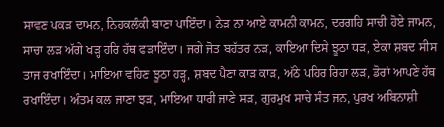ਸਾਵਣ ਪਕੜ ਦਾਮਨ, ਨਿਹਕਲੰਕੀ ਬਾਣਾ ਪਾਇੰਦਾ। ਨੇੜ ਨਾ ਆਏ ਕਾਮਨੀ ਕਾਮਨ, ਦਰਗਹਿ ਸਾਚੀ ਹੋਏ ਜਾਮਨ, ਸਾਚਾ ਲੜ ਅੱਗੇ ਖੜ੍ਹ ਹਰਿ ਹੱਥ ਫੜਾਇੰਦਾ। ਜਗੇ ਜੋਤ ਬਹੱਤਰ ਨੜ, ਕਾਇਆ ਦਿਸੇ ਝੂਠਾ ਧੜ, ਏਕਾ ਸ਼ਬਦ ਸੀਸ ਤਾਜ ਰਖਾਇੰਦਾ। ਮਾਇਆ ਵਹਿਣ ਝੂਠਾ ਹੜ੍ਹ, ਸ਼ਬਦ ਪੈਣਾ ਕਾੜ ਕਾੜ, ਅੱਠੇ ਪਹਿਰ ਰਿਹਾ ਲੜ, ਡੋਰਾਂ ਆਪਣੇ ਹੱਥ ਰਖਾਇੰਦਾ। ਅੰਤਮ ਕਲ ਜਾਣਾ ਝੜ, ਮਾਇਆ ਧਾਰੀ ਜਾਣੇ ਸੜ, ਗੁਰਮੁਖ ਸਾਚੇ ਸੰਤ ਜਨ, ਪੁਰਖ ਅਬਿਨਾਸ਼ੀ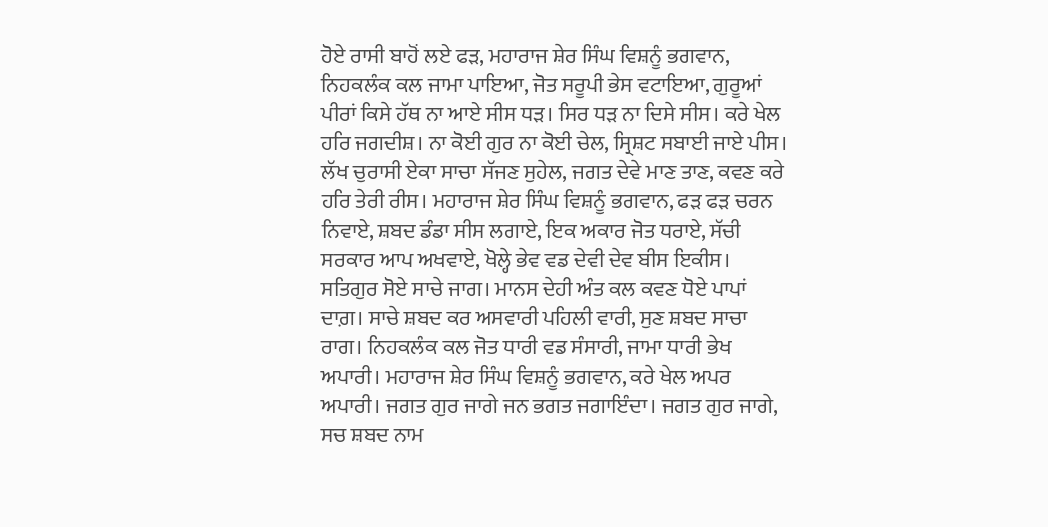ਹੋਏ ਰਾਸੀ ਬਾਹੋਂ ਲਏ ਫੜ, ਮਹਾਰਾਜ ਸ਼ੇਰ ਸਿੰਘ ਵਿਸ਼ਨੂੰ ਭਗਵਾਨ, ਨਿਹਕਲੰਕ ਕਲ ਜਾਮਾ ਪਾਇਆ, ਜੋਤ ਸਰੂਪੀ ਭੇਸ ਵਟਾਇਆ, ਗੁਰੂਆਂ ਪੀਰਾਂ ਕਿਸੇ ਹੱਥ ਨਾ ਆਏ ਸੀਸ ਧੜ। ਸਿਰ ਧੜ ਨਾ ਦਿਸੇ ਸੀਸ। ਕਰੇ ਖੇਲ ਹਰਿ ਜਗਦੀਸ਼। ਨਾ ਕੋਈ ਗੁਰ ਨਾ ਕੋਈ ਚੇਲ, ਸ੍ਰਿਸ਼ਟ ਸਬਾਈ ਜਾਏ ਪੀਸ। ਲੱਖ ਚੁਰਾਸੀ ਏਕਾ ਸਾਚਾ ਸੱਜਣ ਸੁਹੇਲ, ਜਗਤ ਦੇਵੇ ਮਾਣ ਤਾਣ, ਕਵਣ ਕਰੇ ਹਰਿ ਤੇਰੀ ਰੀਸ। ਮਹਾਰਾਜ ਸ਼ੇਰ ਸਿੰਘ ਵਿਸ਼ਨੂੰ ਭਗਵਾਨ, ਫੜ ਫੜ ਚਰਨ ਨਿਵਾਏ, ਸ਼ਬਦ ਡੰਡਾ ਸੀਸ ਲਗਾਏ, ਇਕ ਅਕਾਰ ਜੋਤ ਧਰਾਏ, ਸੱਚੀ ਸਰਕਾਰ ਆਪ ਅਖਵਾਏ, ਖੋਲ੍ਹੇ ਭੇਵ ਵਡ ਦੇਵੀ ਦੇਵ ਬੀਸ ਇਕੀਸ। ਸਤਿਗੁਰ ਸੋਏ ਸਾਚੇ ਜਾਗ। ਮਾਨਸ ਦੇਹੀ ਅੰਤ ਕਲ ਕਵਣ ਧੋਏ ਪਾਪਾਂ ਦਾਗ਼। ਸਾਚੇ ਸ਼ਬਦ ਕਰ ਅਸਵਾਰੀ ਪਹਿਲੀ ਵਾਰੀ, ਸੁਣ ਸ਼ਬਦ ਸਾਚਾ ਰਾਗ। ਨਿਹਕਲੰਕ ਕਲ ਜੋਤ ਧਾਰੀ ਵਡ ਸੰਸਾਰੀ, ਜਾਮਾ ਧਾਰੀ ਭੇਖ ਅਪਾਰੀ। ਮਹਾਰਾਜ ਸ਼ੇਰ ਸਿੰਘ ਵਿਸ਼ਨੂੰ ਭਗਵਾਨ, ਕਰੇ ਖੇਲ ਅਪਰ ਅਪਾਰੀ। ਜਗਤ ਗੁਰ ਜਾਗੇ ਜਨ ਭਗਤ ਜਗਾਇੰਦਾ। ਜਗਤ ਗੁਰ ਜਾਗੇ, ਸਚ ਸ਼ਬਦ ਨਾਮ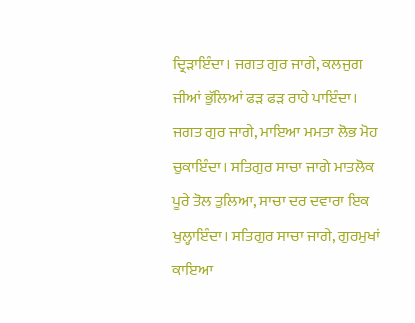ਦ੍ਰਿੜਾਇੰਦਾ। ਜਗਤ ਗੁਰ ਜਾਗੇ, ਕਲਜੁਗ ਜੀਆਂ ਭੁੱਲਿਆਂ ਫੜ ਫੜ ਰਾਹੇ ਪਾਇੰਦਾ। ਜਗਤ ਗੁਰ ਜਾਗੇ, ਮਾਇਆ ਮਮਤਾ ਲੋਭ ਮੋਹ ਚੁਕਾਇੰਦਾ। ਸਤਿਗੁਰ ਸਾਚਾ ਜਾਗੇ ਮਾਤਲੋਕ ਪੂਰੇ ਤੋਲ ਤੁਲਿਆ, ਸਾਚਾ ਦਰ ਦਵਾਰਾ ਇਕ ਖੁਲ੍ਹਾਇੰਦਾ। ਸਤਿਗੁਰ ਸਾਚਾ ਜਾਗੇ, ਗੁਰਮੁਖਾਂ ਕਾਇਆ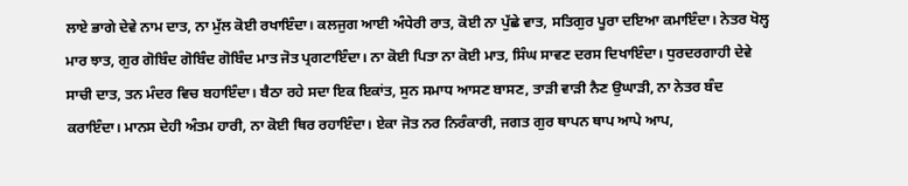ਲਾਏ ਭਾਗੇ ਦੇਵੇ ਨਾਮ ਦਾਤ, ਨਾ ਮੁੱਲ ਕੋਈ ਰਖਾਇੰਦਾ। ਕਲਜੁਗ ਆਈ ਅੰਧੇਰੀ ਰਾਤ, ਕੋਈ ਨਾ ਪੁੱਛੇ ਵਾਤ, ਸਤਿਗੁਰ ਪੂਰਾ ਦਇਆ ਕਮਾਇੰਦਾ। ਨੇਤਰ ਖੋਲ੍ਹ ਮਾਰ ਝਾਤ, ਗੁਰ ਗੋਬਿੰਦ ਗੋਬਿੰਦ ਗੋਬਿੰਦ ਮਾਤ ਜੋਤ ਪ੍ਰਗਟਾਇੰਦਾ। ਨਾ ਕੋਈ ਪਿਤਾ ਨਾ ਕੋਈ ਮਾਤ, ਸਿੰਘ ਸਾਵਣ ਦਰਸ ਦਿਖਾਇੰਦਾ। ਧੁਰਦਰਗਾਹੀ ਦੇਵੇ ਸਾਚੀ ਦਾਤ, ਤਨ ਮੰਦਰ ਵਿਚ ਬਹਾਇੰਦਾ। ਬੈਠਾ ਰਹੇ ਸਦਾ ਇਕ ਇਕਾਂਤ, ਸੁਨ ਸਮਾਧ ਆਸਣ ਬਾਸਣ, ਤਾੜੀ ਵਾੜੀ ਨੈਣ ਉਘਾੜੀ, ਨਾ ਨੇਤਰ ਬੰਦ ਕਰਾਇੰਦਾ। ਮਾਨਸ ਦੇਹੀ ਅੰਤਮ ਹਾਰੀ, ਨਾ ਕੋਈ ਥਿਰ ਰਹਾਇੰਦਾ। ਏਕਾ ਜੋਤ ਨਰ ਨਿਰੰਕਾਰੀ, ਜਗਤ ਗੁਰ ਥਾਪਨ ਥਾਪ ਆਪੇ ਆਪ,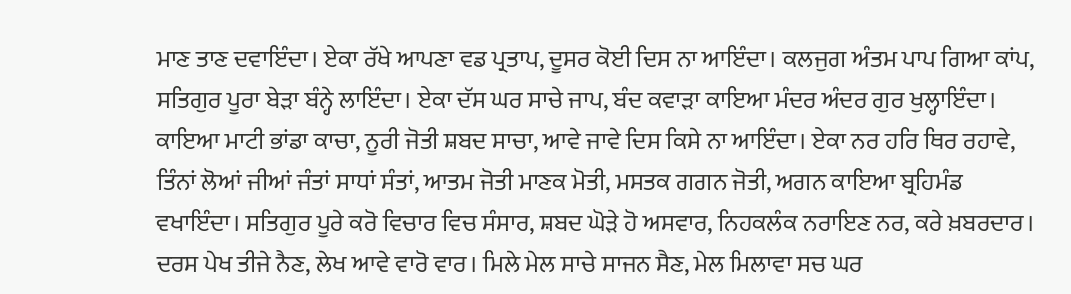ਮਾਣ ਤਾਣ ਦਵਾਇੰਦਾ। ਏਕਾ ਰੱਖੇ ਆਪਣਾ ਵਡ ਪ੍ਰਤਾਪ, ਦੂਸਰ ਕੋਈ ਦਿਸ ਨਾ ਆਇੰਦਾ। ਕਲਜੁਗ ਅੰਤਮ ਪਾਪ ਗਿਆ ਕਾਂਪ, ਸਤਿਗੁਰ ਪੂਰਾ ਬੇੜਾ ਬੰਨ੍ਹੇ ਲਾਇੰਦਾ। ਏਕਾ ਦੱਸ ਘਰ ਸਾਚੇ ਜਾਪ, ਬੰਦ ਕਵਾੜਾ ਕਾਇਆ ਮੰਦਰ ਅੰਦਰ ਗੁਰ ਖੁਲ੍ਹਾਇੰਦਾ। ਕਾਇਆ ਮਾਟੀ ਭਾਂਡਾ ਕਾਚਾ, ਨੂਰੀ ਜੋਤੀ ਸ਼ਬਦ ਸਾਚਾ, ਆਵੇ ਜਾਵੇ ਦਿਸ ਕਿਸੇ ਨਾ ਆਇੰਦਾ। ਏਕਾ ਨਰ ਹਰਿ ਥਿਰ ਰਹਾਵੇ, ਤਿੰਨਾਂ ਲੋਆਂ ਜੀਆਂ ਜੰਤਾਂ ਸਾਧਾਂ ਸੰਤਾਂ, ਆਤਮ ਜੋਤੀ ਮਾਣਕ ਮੋਤੀ, ਮਸਤਕ ਗਗਨ ਜੋਤੀ, ਅਗਨ ਕਾਇਆ ਬ੍ਰਹਿਮੰਡ ਵਖਾਇੰਦਾ। ਸਤਿਗੁਰ ਪੂਰੇ ਕਰੋ ਵਿਚਾਰ ਵਿਚ ਸੰਸਾਰ, ਸ਼ਬਦ ਘੋੜੇ ਹੋ ਅਸਵਾਰ, ਨਿਹਕਲੰਕ ਨਰਾਇਣ ਨਰ, ਕਰੇ ਖ਼ਬਰਦਾਰ। ਦਰਸ ਪੇਖ ਤੀਜੇ ਨੈਣ, ਲੇਖ ਆਵੇ ਵਾਰੋ ਵਾਰ। ਮਿਲੇ ਮੇਲ ਸਾਚੇ ਸਾਜਨ ਸੈਣ, ਮੇਲ ਮਿਲਾਵਾ ਸਚ ਘਰ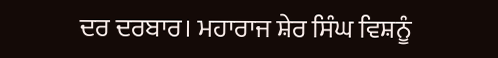ਦਰ ਦਰਬਾਰ। ਮਹਾਰਾਜ ਸ਼ੇਰ ਸਿੰਘ ਵਿਸ਼ਨੂੰ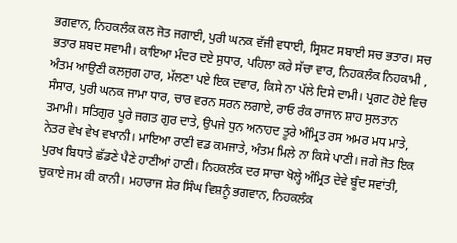ਭਗਵਾਨ, ਨਿਹਕਲੰਕ ਕਲ ਜੋਤ ਜਗਾਈ, ਪੁਰੀ ਘਨਕ ਵੱਜੀ ਵਧਾਈ, ਸ੍ਰਿਸ਼ਟ ਸਬਾਈ ਸਚ ਭਤਾਰ। ਸਚ ਭਤਾਰ ਸ਼ਬਦ ਸਵਾਮੀ। ਕਾਇਆ ਮੰਦਰ ਦਏ ਸੁਧਾਰ, ਪਹਿਲਾ ਕਰੇ ਸੱਚਾ ਵਾਰ, ਨਿਹਕਲੰਕ ਨਿਹਕਾਮੀ , ਅੰਤਮ ਆਉਣੀ ਕਲਜੁਗ ਹਾਰ, ਮੱਲਣਾ ਪਏ ਇਕ ਦਵਾਰ, ਕਿਸੇ ਨਾ ਪੱਲੇ ਦਿਸੇ ਦਾਮੀ। ਪ੍ਰਗਟ ਹੋਏ ਵਿਚ ਸੰਸਾਰ, ਪੁਰੀ ਘਨਕ ਜਾਮਾ ਧਾਰ, ਚਾਰ ਵਰਨ ਸਰਨ ਲਗਾਏ, ਰਾਓ ਰੰਕ ਰਾਜਾਨ ਸ਼ਾਹ ਸੁਲਤਾਨ ਤਮਾਮੀ। ਸਤਿਗੁਰ ਪੂਰੇ ਜਗਤ ਗੁਰ ਦਾਤੇ, ਉਪਜੇ ਧੁਨ ਅਨਾਹਦ ਤੂਰੇ ਅੰਮ੍ਰਿਤ ਰਸ ਅਮਰ ਮਧ ਮਾਤੇ, ਨੇਤਰ ਵੇਖ ਵੇਖ ਵਖਾਨੀ। ਮਾਇਆ ਰਾਣੀ ਵਡ ਕਮਜਾਤੇ, ਅੰਤਮ ਮਿਲੇ ਨਾ ਕਿਸੇ ਪਾਣੀ। ਜਗੇ ਜੋਤ ਇਕ ਪੁਰਖ ਬਿਧਾਤੇ ਛੱਡਣੇ ਪੈਣੇ ਹਾਣੀਆਂ ਹਾਣੀ। ਨਿਹਕਲੰਕ ਦਰ ਸਾਚਾ ਖੋਲ੍ਹੇ ਅੰਮ੍ਰਿਤ ਦੇਵੇ ਬੂੰਦ ਸਵਾਂਤੀ, ਚੁਕਾਏ ਜਮ ਕੀ ਕਾਨੀ। ਮਹਾਰਾਜ ਸ਼ੇਰ ਸਿੰਘ ਵਿਸ਼ਨੂੰ ਭਗਵਾਨ, ਨਿਹਕਲੰਕ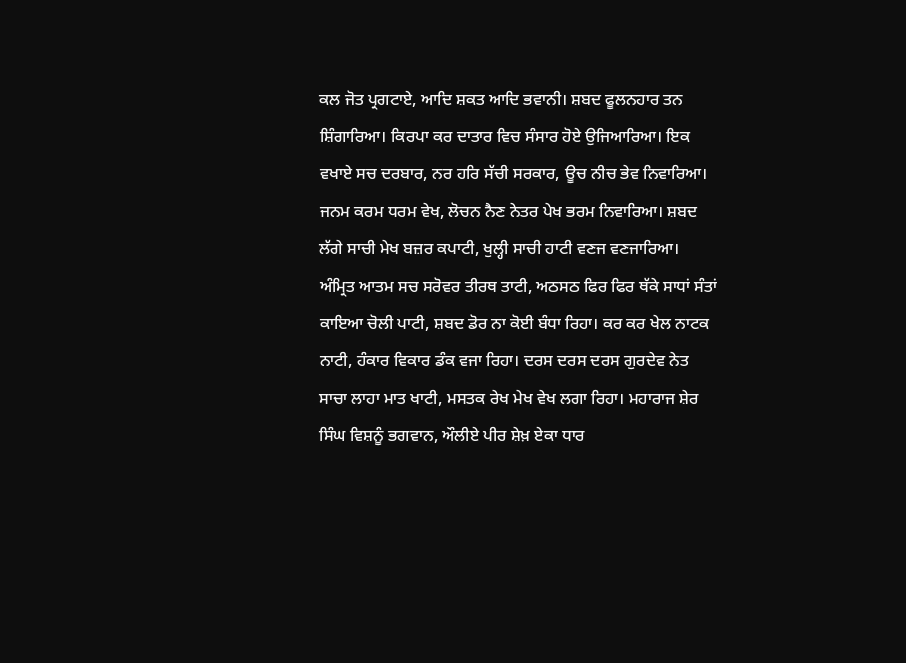ਕਲ ਜੋਤ ਪ੍ਰਗਟਾਏ, ਆਦਿ ਸ਼ਕਤ ਆਦਿ ਭਵਾਨੀ। ਸ਼ਬਦ ਫੂਲਨਹਾਰ ਤਨ ਸ਼ਿੰਗਾਰਿਆ। ਕਿਰਪਾ ਕਰ ਦਾਤਾਰ ਵਿਚ ਸੰਸਾਰ ਹੋਏ ਉਜਿਆਰਿਆ। ਇਕ ਵਖਾਏ ਸਚ ਦਰਬਾਰ, ਨਰ ਹਰਿ ਸੱਚੀ ਸਰਕਾਰ, ਊਚ ਨੀਚ ਭੇਵ ਨਿਵਾਰਿਆ। ਜਨਮ ਕਰਮ ਧਰਮ ਵੇਖ, ਲੋਚਨ ਨੈਣ ਨੇਤਰ ਪੇਖ ਭਰਮ ਨਿਵਾਰਿਆ। ਸ਼ਬਦ ਲੱਗੇ ਸਾਚੀ ਮੇਖ ਬਜ਼ਰ ਕਪਾਟੀ, ਖੁਲ੍ਹੀ ਸਾਚੀ ਹਾਟੀ ਵਣਜ ਵਣਜਾਰਿਆ। ਅੰਮ੍ਰਿਤ ਆਤਮ ਸਚ ਸਰੋਵਰ ਤੀਰਥ ਤਾਟੀ, ਅਠਸਠ ਫਿਰ ਫਿਰ ਥੱਕੇ ਸਾਧਾਂ ਸੰਤਾਂ ਕਾਇਆ ਚੋਲੀ ਪਾਟੀ, ਸ਼ਬਦ ਡੋਰ ਨਾ ਕੋਈ ਬੰਧਾ ਰਿਹਾ। ਕਰ ਕਰ ਖੇਲ ਨਾਟਕ ਨਾਟੀ, ਹੰਕਾਰ ਵਿਕਾਰ ਡੰਕ ਵਜਾ ਰਿਹਾ। ਦਰਸ ਦਰਸ ਦਰਸ ਗੁਰਦੇਵ ਨੇਤ ਸਾਚਾ ਲਾਹਾ ਮਾਤ ਖਾਟੀ, ਮਸਤਕ ਰੇਖ ਮੇਖ ਵੇਖ ਲਗਾ ਰਿਹਾ। ਮਹਾਰਾਜ ਸ਼ੇਰ ਸਿੰਘ ਵਿਸ਼ਨੂੰ ਭਗਵਾਨ, ਔਲੀਏ ਪੀਰ ਸ਼ੇਖ਼ ਏਕਾ ਧਾਰ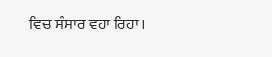ਵਿਚ ਸੰਸਾਰ ਵਹਾ ਰਿਹਾ।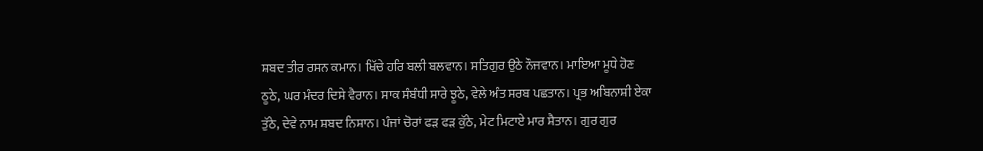ਸ਼ਬਦ ਤੀਰ ਰਸਨ ਕਮਾਨ। ਖਿੱਚੇ ਹਰਿ ਬਲੀ ਬਲਵਾਨ। ਸਤਿਗੁਰ ਉਠੇ ਨੌਜਵਾਨ। ਮਾਇਆ ਮੂਧੇ ਹੋਣ ਠੂਠੇ, ਘਰ ਮੰਦਰ ਦਿਸੇ ਵੈਰਾਨ। ਸਾਕ ਸੰਬੰਧੀ ਸਾਰੇ ਝੂਠੇ, ਵੇਲੇ ਅੰਤ ਸਰਬ ਪਛਤਾਨ। ਪ੍ਰਭ ਅਬਿਨਾਸ਼ੀ ਏਕਾ ਤੁੱਠੇ, ਦੇਵੇ ਨਾਮ ਸ਼ਬਦ ਨਿਸ਼ਾਨ। ਪੰਜਾਂ ਚੋਰਾਂ ਫੜ ਫੜ ਕੁੱਠੇ, ਮੇਟ ਮਿਟਾਏ ਮਾਰ ਸ਼ੈਤਾਨ। ਗੁਰ ਗੁਰ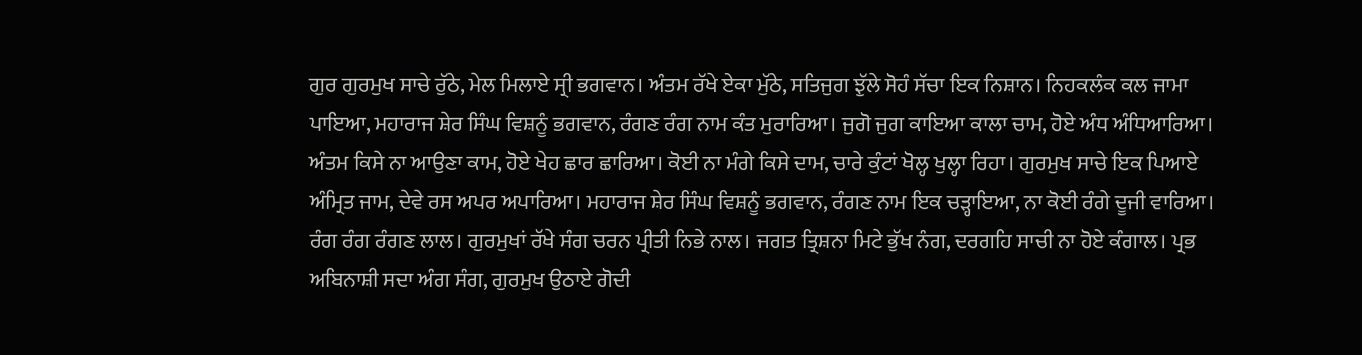ਗੁਰ ਗੁਰਮੁਖ ਸਾਚੇ ਰੁੱਠੇ, ਮੇਲ ਮਿਲਾਏ ਸ੍ਰੀ ਭਗਵਾਨ। ਅੰਤਮ ਰੱਖੇ ਏਕਾ ਮੁੱਠੇ, ਸਤਿਜੁਗ ਝੁੱਲੇ ਸੋਹੰ ਸੱਚਾ ਇਕ ਨਿਸ਼ਾਨ। ਨਿਹਕਲੰਕ ਕਲ ਜਾਮਾ ਪਾਇਆ, ਮਹਾਰਾਜ ਸ਼ੇਰ ਸਿੰਘ ਵਿਸ਼ਨੂੰ ਭਗਵਾਨ, ਰੰਗਣ ਰੰਗ ਨਾਮ ਕੰਤ ਮੁਰਾਰਿਆ। ਜੁਗੋ ਜੁਗ ਕਾਇਆ ਕਾਲਾ ਚਾਮ, ਹੋਏ ਅੰਧ ਅੰਧਿਆਰਿਆ। ਅੰਤਮ ਕਿਸੇ ਨਾ ਆਉਣਾ ਕਾਮ, ਹੋਏ ਖੇਹ ਛਾਰ ਛਾਰਿਆ। ਕੋਈ ਨਾ ਮੰਗੇ ਕਿਸੇ ਦਾਮ, ਚਾਰੇ ਕੁੰਟਾਂ ਖੋਲ੍ਹ ਖੁਲ੍ਹਾ ਰਿਹਾ। ਗੁਰਮੁਖ ਸਾਚੇ ਇਕ ਪਿਆਏ ਅੰਮ੍ਰਿਤ ਜਾਮ, ਦੇਵੇ ਰਸ ਅਪਰ ਅਪਾਰਿਆ। ਮਹਾਰਾਜ ਸ਼ੇਰ ਸਿੰਘ ਵਿਸ਼ਨੂੰ ਭਗਵਾਨ, ਰੰਗਣ ਨਾਮ ਇਕ ਚੜ੍ਹਾਇਆ, ਨਾ ਕੋਈ ਰੰਗੇ ਦੂਜੀ ਵਾਰਿਆ। ਰੰਗ ਰੰਗ ਰੰਗਣ ਲਾਲ। ਗੁਰਮੁਖਾਂ ਰੱਖੇ ਸੰਗ ਚਰਨ ਪ੍ਰੀਤੀ ਨਿਭੇ ਨਾਲ। ਜਗਤ ਤ੍ਰਿਸ਼ਨਾ ਮਿਟੇ ਭੁੱਖ ਨੰਗ, ਦਰਗਹਿ ਸਾਚੀ ਨਾ ਹੋਏ ਕੰਗਾਲ। ਪ੍ਰਭ ਅਬਿਨਾਸ਼ੀ ਸਦਾ ਅੰਗ ਸੰਗ, ਗੁਰਮੁਖ ਉਠਾਏ ਗੋਦੀ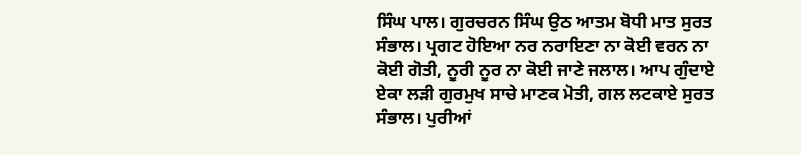ਸਿੰਘ ਪਾਲ। ਗੁਰਚਰਨ ਸਿੰਘ ਉਠ ਆਤਮ ਬੋਧੀ ਮਾਤ ਸੁਰਤ ਸੰਭਾਲ। ਪ੍ਰਗਟ ਹੋਇਆ ਨਰ ਨਰਾਇਣਾ ਨਾ ਕੋਈ ਵਰਨ ਨਾ ਕੋਈ ਗੋਤੀ, ਨੂਰੀ ਨੂਰ ਨਾ ਕੋਈ ਜਾਣੇ ਜਲਾਲ। ਆਪ ਗੁੰਦਾਏ ਏਕਾ ਲੜੀ ਗੁਰਮੁਖ ਸਾਚੇ ਮਾਣਕ ਮੋਤੀ, ਗਲ ਲਟਕਾਏ ਸੁਰਤ ਸੰਭਾਲ। ਪੁਰੀਆਂ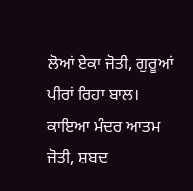ਲੋਆਂ ਏਕਾ ਜੋਤੀ, ਗੁਰੂਆਂ ਪੀਰਾਂ ਰਿਹਾ ਬਾਲ। ਕਾਇਆ ਮੰਦਰ ਆਤਮ ਜੋਤੀ, ਸ਼ਬਦ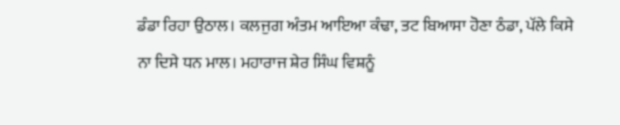ਡੰਡਾ ਰਿਹਾ ਉਠਾਲ। ਕਲਜੁਗ ਅੰਤਮ ਆਇਆ ਕੰਢਾ, ਤਟ ਬਿਆਸਾ ਹੋਣਾ ਠੰਡਾ, ਪੱਲੇ ਕਿਸੇ ਨਾ ਦਿਸੇ ਧਨ ਮਾਲ। ਮਹਾਰਾਜ ਸ਼ੇਰ ਸਿੰਘ ਵਿਸ਼ਨੂੰ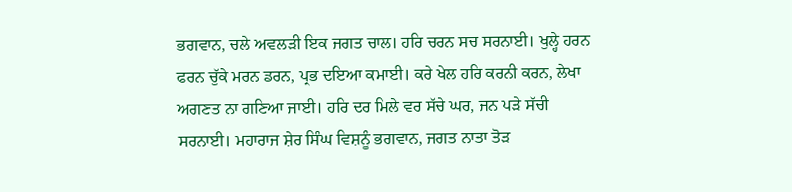ਭਗਵਾਨ, ਚਲੇ ਅਵਲੜੀ ਇਕ ਜਗਤ ਚਾਲ। ਹਰਿ ਚਰਨ ਸਚ ਸਰਨਾਈ। ਖੁਲ੍ਹੇ ਹਰਨ ਫਰਨ ਚੁੱਕੇ ਮਰਨ ਡਰਨ, ਪ੍ਰਭ ਦਇਆ ਕਮਾਈ। ਕਰੇ ਖੇਲ ਹਰਿ ਕਰਨੀ ਕਰਨ, ਲੇਖਾ ਅਗਣਤ ਨਾ ਗਣਿਆ ਜਾਈ। ਹਰਿ ਦਰ ਮਿਲੇ ਵਰ ਸੱਚੇ ਘਰ, ਜਨ ਪੜੇ ਸੱਚੀ ਸਰਨਾਈ। ਮਹਾਰਾਜ ਸ਼ੇਰ ਸਿੰਘ ਵਿਸ਼ਨੂੰ ਭਗਵਾਨ, ਜਗਤ ਨਾਤਾ ਤੋੜ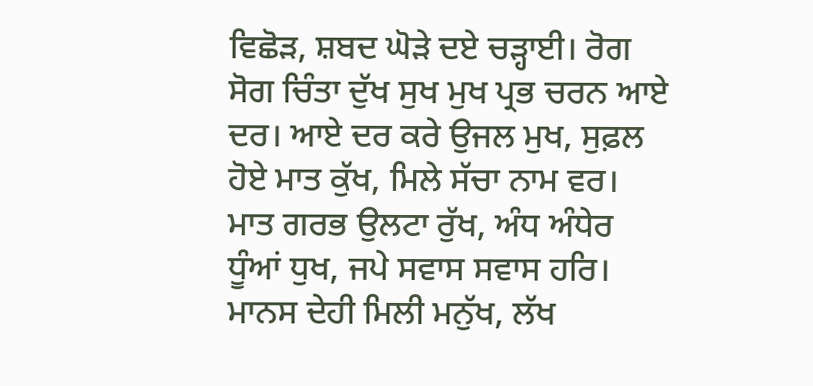ਵਿਛੋੜ, ਸ਼ਬਦ ਘੋੜੇ ਦਏ ਚੜ੍ਹਾਈ। ਰੋਗ ਸੋਗ ਚਿੰਤਾ ਦੁੱਖ ਸੁਖ ਮੁਖ ਪ੍ਰਭ ਚਰਨ ਆਏ ਦਰ। ਆਏ ਦਰ ਕਰੇ ਉਜਲ ਮੁਖ, ਸੁਫ਼ਲ ਹੋਏ ਮਾਤ ਕੁੱਖ, ਮਿਲੇ ਸੱਚਾ ਨਾਮ ਵਰ। ਮਾਤ ਗਰਭ ਉਲਟਾ ਰੁੱਖ, ਅੰਧ ਅੰਧੇਰ ਧੂੰਆਂ ਧੁਖ, ਜਪੇ ਸਵਾਸ ਸਵਾਸ ਹਰਿ। ਮਾਨਸ ਦੇਹੀ ਮਿਲੀ ਮਨੁੱਖ, ਲੱਖ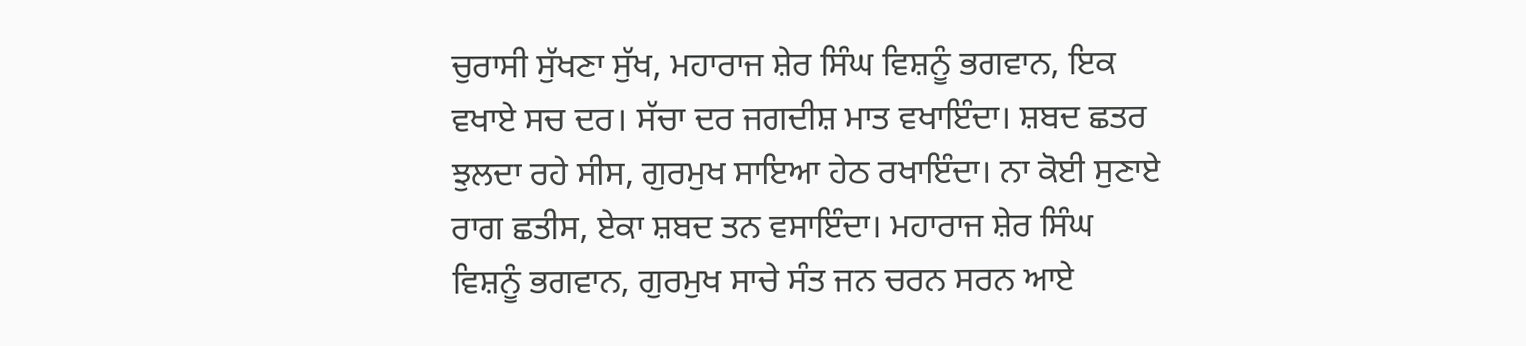ਚੁਰਾਸੀ ਸੁੱਖਣਾ ਸੁੱਖ, ਮਹਾਰਾਜ ਸ਼ੇਰ ਸਿੰਘ ਵਿਸ਼ਨੂੰ ਭਗਵਾਨ, ਇਕ ਵਖਾਏ ਸਚ ਦਰ। ਸੱਚਾ ਦਰ ਜਗਦੀਸ਼ ਮਾਤ ਵਖਾਇੰਦਾ। ਸ਼ਬਦ ਛਤਰ ਝੁਲਦਾ ਰਹੇ ਸੀਸ, ਗੁਰਮੁਖ ਸਾਇਆ ਹੇਠ ਰਖਾਇੰਦਾ। ਨਾ ਕੋਈ ਸੁਣਾਏ ਰਾਗ ਛਤੀਸ, ਏਕਾ ਸ਼ਬਦ ਤਨ ਵਸਾਇੰਦਾ। ਮਹਾਰਾਜ ਸ਼ੇਰ ਸਿੰਘ ਵਿਸ਼ਨੂੰ ਭਗਵਾਨ, ਗੁਰਮੁਖ ਸਾਚੇ ਸੰਤ ਜਨ ਚਰਨ ਸਰਨ ਆਏ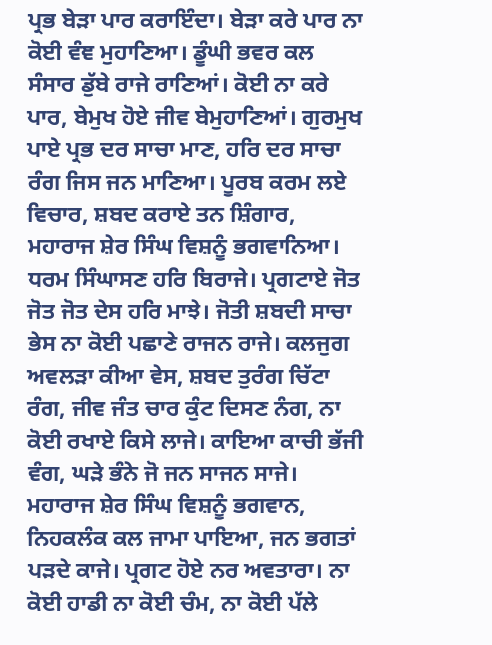ਪ੍ਰਭ ਬੇੜਾ ਪਾਰ ਕਰਾਇੰਦਾ। ਬੇੜਾ ਕਰੇ ਪਾਰ ਨਾ ਕੋਈ ਵੰਞ ਮੁਹਾਣਿਆ। ਡੂੰਘੀ ਭਵਰ ਕਲ ਸੰਸਾਰ ਡੁੱਬੇ ਰਾਜੇ ਰਾਣਿਆਂ। ਕੋਈ ਨਾ ਕਰੇ ਪਾਰ, ਬੇਮੁਖ ਹੋਏ ਜੀਵ ਬੇਮੁਹਾਣਿਆਂ। ਗੁਰਮੁਖ ਪਾਏ ਪ੍ਰਭ ਦਰ ਸਾਚਾ ਮਾਣ, ਹਰਿ ਦਰ ਸਾਚਾ ਰੰਗ ਜਿਸ ਜਨ ਮਾਣਿਆ। ਪੂਰਬ ਕਰਮ ਲਏ ਵਿਚਾਰ, ਸ਼ਬਦ ਕਰਾਏ ਤਨ ਸ਼ਿੰਗਾਰ, ਮਹਾਰਾਜ ਸ਼ੇਰ ਸਿੰਘ ਵਿਸ਼ਨੂੰ ਭਗਵਾਨਿਆ। ਧਰਮ ਸਿੰਘਾਸਣ ਹਰਿ ਬਿਰਾਜੇ। ਪ੍ਰਗਟਾਏ ਜੋਤ ਜੋਤ ਜੋਤ ਦੇਸ ਹਰਿ ਮਾਝੇ। ਜੋਤੀ ਸ਼ਬਦੀ ਸਾਚਾ ਭੇਸ ਨਾ ਕੋਈ ਪਛਾਣੇ ਰਾਜਨ ਰਾਜੇ। ਕਲਜੁਗ ਅਵਲੜਾ ਕੀਆ ਵੇਸ, ਸ਼ਬਦ ਤੁਰੰਗ ਚਿੱਟਾ ਰੰਗ, ਜੀਵ ਜੰਤ ਚਾਰ ਕੁੰਟ ਦਿਸਣ ਨੰਗ, ਨਾ ਕੋਈ ਰਖਾਏ ਕਿਸੇ ਲਾਜੇ। ਕਾਇਆ ਕਾਚੀ ਭੱਜੀ ਵੰਗ, ਘੜੇ ਭੰਨੇ ਜੋ ਜਨ ਸਾਜਨ ਸਾਜੇ। ਮਹਾਰਾਜ ਸ਼ੇਰ ਸਿੰਘ ਵਿਸ਼ਨੂੰ ਭਗਵਾਨ, ਨਿਹਕਲੰਕ ਕਲ ਜਾਮਾ ਪਾਇਆ, ਜਨ ਭਗਤਾਂ ਪੜਦੇ ਕਾਜੇ। ਪ੍ਰਗਟ ਹੋਏ ਨਰ ਅਵਤਾਰਾ। ਨਾ ਕੋਈ ਹਾਡੀ ਨਾ ਕੋਈ ਚੰਮ, ਨਾ ਕੋਈ ਪੱਲੇ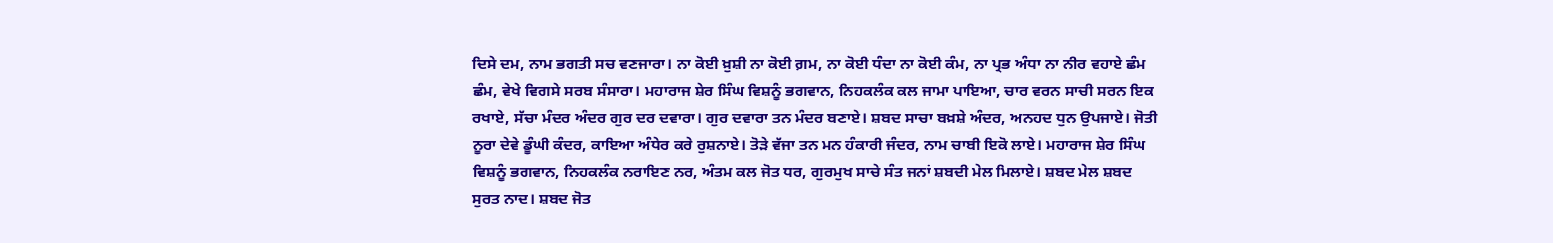ਦਿਸੇ ਦਮ, ਨਾਮ ਭਗਤੀ ਸਚ ਵਣਜਾਰਾ। ਨਾ ਕੋਈ ਖ਼ੁਸ਼ੀ ਨਾ ਕੋਈ ਗ਼ਮ, ਨਾ ਕੋਈ ਧੰਦਾ ਨਾ ਕੋਈ ਕੰਮ, ਨਾ ਪ੍ਰਭ ਅੰਧਾ ਨਾ ਨੀਰ ਵਹਾਏ ਛੰਮ ਛੰਮ, ਵੇਖੇ ਵਿਗਸੇ ਸਰਬ ਸੰਸਾਰਾ। ਮਹਾਰਾਜ ਸ਼ੇਰ ਸਿੰਘ ਵਿਸ਼ਨੂੰ ਭਗਵਾਨ, ਨਿਹਕਲੰਕ ਕਲ ਜਾਮਾ ਪਾਇਆ, ਚਾਰ ਵਰਨ ਸਾਚੀ ਸਰਨ ਇਕ ਰਖਾਏ, ਸੱਚਾ ਮੰਦਰ ਅੰਦਰ ਗੁਰ ਦਰ ਦਵਾਰਾ। ਗੁਰ ਦਵਾਰਾ ਤਨ ਮੰਦਰ ਬਣਾਏ। ਸ਼ਬਦ ਸਾਚਾ ਬਖ਼ਸ਼ੇ ਅੰਦਰ, ਅਨਹਦ ਧੁਨ ਉਪਜਾਏ। ਜੋਤੀ ਨੂਰਾ ਦੇਵੇ ਡੂੰਘੀ ਕੰਦਰ, ਕਾਇਆ ਅੰਧੇਰ ਕਰੇ ਰੁਸ਼ਨਾਏ। ਤੋੜੇ ਵੱਜਾ ਤਨ ਮਨ ਹੰਕਾਰੀ ਜੰਦਰ, ਨਾਮ ਚਾਬੀ ਇਕੋ ਲਾਏ। ਮਹਾਰਾਜ ਸ਼ੇਰ ਸਿੰਘ ਵਿਸ਼ਨੂੰ ਭਗਵਾਨ, ਨਿਹਕਲੰਕ ਨਰਾਇਣ ਨਰ, ਅੰਤਮ ਕਲ ਜੋਤ ਧਰ, ਗੁਰਮੁਖ ਸਾਚੇ ਸੰਤ ਜਨਾਂ ਸ਼ਬਦੀ ਮੇਲ ਮਿਲਾਏ। ਸ਼ਬਦ ਮੇਲ ਸ਼ਬਦ ਸੁਰਤ ਨਾਦ। ਸ਼ਬਦ ਜੋਤ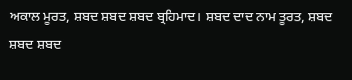ਅਕਾਲ ਮੂਰਤ, ਸ਼ਬਦ ਸ਼ਬਦ ਸ਼ਬਦ ਬ੍ਰਹਿਮਾਦ। ਸ਼ਬਦ ਦਾਦ ਨਾਮ ਤੂਰਤ, ਸ਼ਬਦ ਸ਼ਬਦ ਸ਼ਬਦ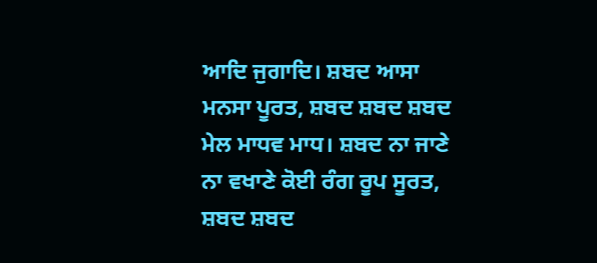ਆਦਿ ਜੁਗਾਦਿ। ਸ਼ਬਦ ਆਸਾ ਮਨਸਾ ਪੂਰਤ, ਸ਼ਬਦ ਸ਼ਬਦ ਸ਼ਬਦ ਮੇਲ ਮਾਧਵ ਮਾਧ। ਸ਼ਬਦ ਨਾ ਜਾਣੇ ਨਾ ਵਖਾਣੇ ਕੋਈ ਰੰਗ ਰੂਪ ਸੂਰਤ, ਸ਼ਬਦ ਸ਼ਬਦ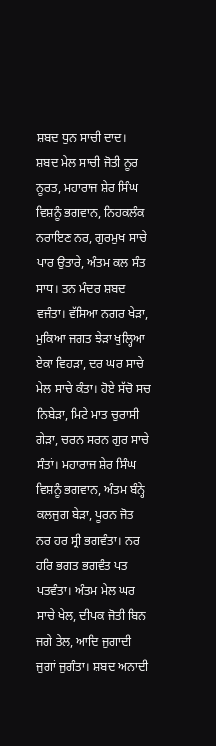ਸ਼ਬਦ ਧੁਨ ਸਾਚੀ ਦਾਦ। ਸ਼ਬਦ ਮੇਲ ਸਾਚੀ ਜੋਤੀ ਨੂਰ ਨੂਰਤ, ਮਹਾਰਾਜ ਸ਼ੇਰ ਸਿੰਘ ਵਿਸ਼ਨੂੰ ਭਗਵਾਨ, ਨਿਹਕਲੰਕ ਨਰਾਇਣ ਨਰ, ਗੁਰਮੁਖ ਸਾਚੇ ਪਾਰ ਉਤਾਰੇ, ਅੰਤਮ ਕਲ ਸੰਤ ਸਾਧ। ਤਨ ਮੰਦਰ ਸ਼ਬਦ ਵਜੰਤਾ। ਵੱਸਿਆ ਨਗਰ ਖੇੜਾ, ਮੁਕਿਆ ਜਗਤ ਝੇੜਾ ਖੁਲ੍ਹਿਆ ਏਕਾ ਵਿਹੜਾ, ਦਰ ਘਰ ਸਾਚੇ ਮੇਲ ਸਾਚੇ ਕੰਤਾ। ਹੋਏ ਸੱਚੋ ਸਚ ਨਿਬੇੜਾ, ਮਿਟੇ ਮਾਤ ਚੁਰਾਸੀ ਗੇੜਾ, ਚਰਨ ਸਰਨ ਗੁਰ ਸਾਚੇ ਸੰਤਾਂ। ਮਹਾਰਾਜ ਸ਼ੇਰ ਸਿੰਘ ਵਿਸ਼ਨੂੰ ਭਗਵਾਨ, ਅੰਤਮ ਬੰਨ੍ਹੇ ਕਲਜੁਗ ਬੇੜਾ, ਪੂਰਨ ਜੋਤ ਨਰ ਹਰ ਸ੍ਰੀ ਭਗਵੰਤਾ। ਨਰ ਹਰਿ ਭਗਤ ਭਗਵੰਤ ਪਤ ਪਤਵੰਤਾ। ਅੰਤਮ ਮੇਲ ਘਰ ਸਾਚੇ ਖੇਲ, ਦੀਪਕ ਜੋਤੀ ਬਿਨ ਜਗੇ ਤੇਲ, ਆਦਿ ਜੁਗਾਦੀ ਜੁਗਾਂ ਜੁਗੰਤਾ। ਸ਼ਬਦ ਅਨਾਦੀ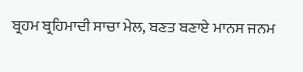ਬ੍ਰਹਮ ਬ੍ਰਹਿਮਾਦੀ ਸਾਚਾ ਮੇਲ, ਬਣਤ ਬਣਾਏ ਮਾਨਸ ਜਨਮ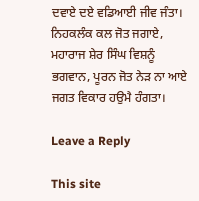ਦਵਾਏ ਦਏ ਵਡਿਆਈ ਜੀਵ ਜੰਤਾ। ਨਿਹਕਲੰਕ ਕਲ ਜੋਤ ਜਗਾਏ, ਮਹਾਰਾਜ ਸ਼ੇਰ ਸਿੰਘ ਵਿਸ਼ਨੂੰ ਭਗਵਾਨ, ਪੂਰਨ ਜੋਤ ਨੇੜ ਨਾ ਆਏ ਜਗਤ ਵਿਕਾਰ ਹਉਮੈ ਹੰਗਤਾ।

Leave a Reply

This site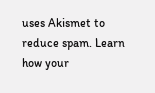uses Akismet to reduce spam. Learn how your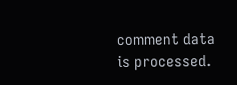comment data is processed.